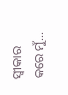ସ୍ଵୀକାର କରେ ମୁଁ...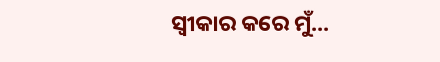ସ୍ଵୀକାର କରେ ମୁଁ...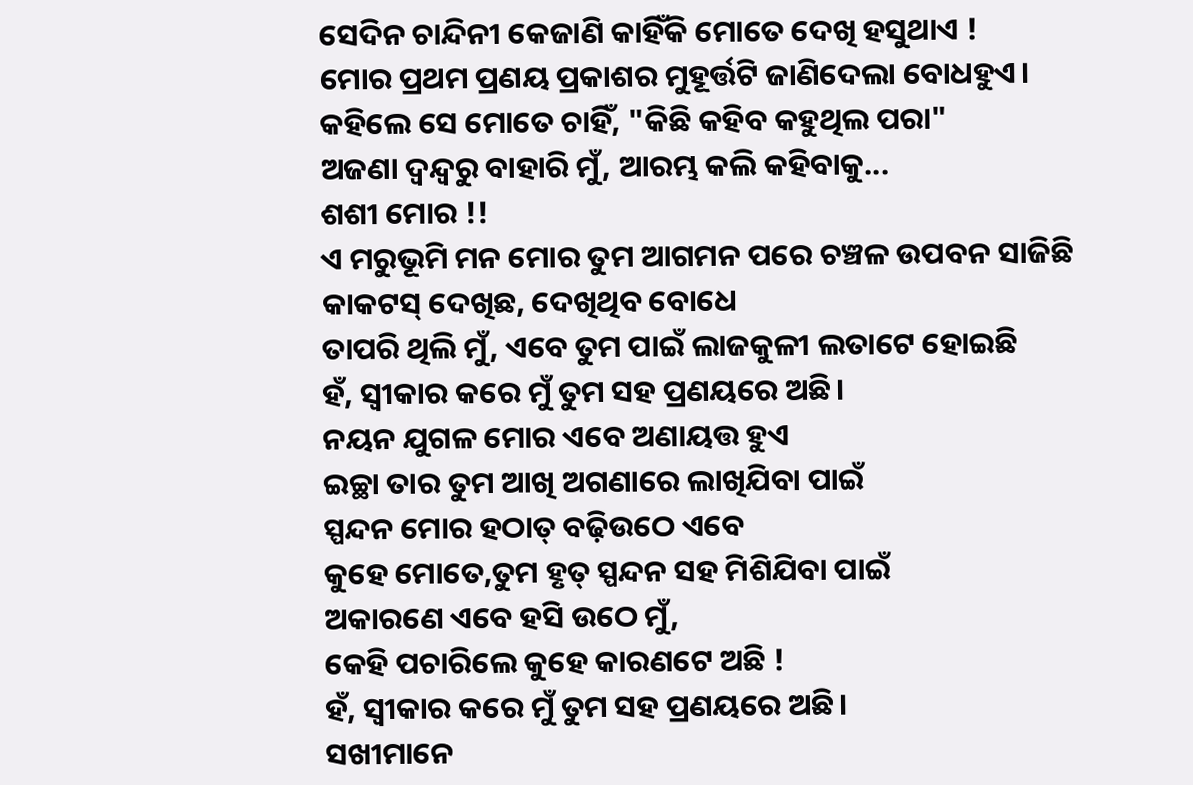ସେଦିନ ଚାନ୍ଦିନୀ କେଜାଣି କାହିଁକି ମୋତେ ଦେଖି ହସୁଥାଏ !
ମୋର ପ୍ରଥମ ପ୍ରଣୟ ପ୍ରକାଶର ମୁହୂର୍ତ୍ତଟି ଜାଣିଦେଲା ବୋଧହୁଏ।
କହିଲେ ସେ ମୋତେ ଚାହିଁ, "କିଛି କହିବ କହୁଥିଲ ପରା"
ଅଜଣା ଦ୍ୱନ୍ଦ୍ଵରୁ ବାହାରି ମୁଁ, ଆରମ୍ଭ କଲି କହିବାକୁ...
ଶଶୀ ମୋର !!
ଏ ମରୁଭୂମି ମନ ମୋର ତୁମ ଆଗମନ ପରେ ଚଞ୍ଚଳ ଉପବନ ସାଜିଛି
କାକଟସ୍ ଦେଖିଛ, ଦେଖିଥିବ ବୋଧେ
ତାପରି ଥିଲି ମୁଁ, ଏବେ ତୁମ ପାଇଁ ଲାଜକୁଳୀ ଲତାଟେ ହୋଇଛି
ହଁ, ସ୍ବୀକାର କରେ ମୁଁ ତୁମ ସହ ପ୍ରଣୟରେ ଅଛି।
ନୟନ ଯୁଗଳ ମୋର ଏବେ ଅଣାୟତ୍ତ ହୁଏ
ଇଚ୍ଛା ତାର ତୁମ ଆଖି ଅଗଣାରେ ଲାଖିଯିବା ପାଇଁ
ସ୍ପନ୍ଦନ ମୋର ହଠାତ୍ ବଢ଼ିଉଠେ ଏବେ
କୁହେ ମୋତେ,ତୁମ ହୃତ୍ ସ୍ପନ୍ଦନ ସହ ମିଶିଯିବା ପାଇଁ
ଅକାରଣେ ଏବେ ହସି ଉଠେ ମୁଁ,
କେହି ପଚାରିଲେ କୁହେ କାରଣଟେ ଅଛି !
ହଁ, ସ୍ବୀକାର କରେ ମୁଁ ତୁମ ସହ ପ୍ରଣୟରେ ଅଛି।
ସଖୀମାନେ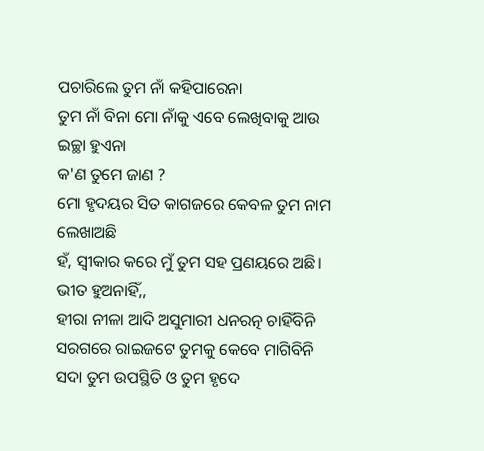ପଚାରିଲେ ତୁମ ନାଁ କହିପାରେନା
ତୁମ ନାଁ ବିନା ମୋ ନାଁକୁ ଏବେ ଲେଖିବାକୁ ଆଉ ଇଚ୍ଛା ହୁଏନା
କ'ଣ ତୁମେ ଜାଣ ?
ମୋ ହୃଦୟର ସିତ କାଗଜରେ କେବଳ ତୁମ ନାମ ଲେଖାଅଛି
ହଁ, ସ୍ବୀକାର କରେ ମୁଁ ତୁମ ସହ ପ୍ରଣୟରେ ଅଛି।
ଭୀତ ହୁଅନାହିଁ,,
ହୀରା ନୀଳା ଆଦି ଅସୁମାରୀ ଧନରତ୍ନ ଚାହିଁବିନି
ସରଗରେ ରାଇଜଟେ ତୁମକୁ କେବେ ମାଗିବିନି
ସଦା ତୁମ ଉପସ୍ଥିତି ଓ ତୁମ ହୃଦେ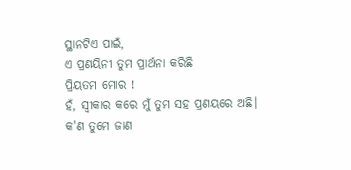ସ୍ଥାନଟିଏ ପାଇଁ,
ଏ ପ୍ରଣୟିନୀ ତୁମ ପ୍ରାର୍ଥନା କରିଛି
ପ୍ରିୟତମ ମୋର !
ହଁ, ସ୍ବୀକାର କରେ ମୁଁ ତୁମ ସହ ପ୍ରଣୟରେ ଅଛି।
କ'ଣ ତୁମେ ଜାଣ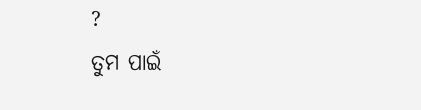?
ତୁମ ପାଇଁ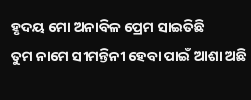ହୃଦୟ ମୋ ଅନାବିଳ ପ୍ରେମ ସାଇତିଛି
ତୁମ ନାମେ ସୀମନ୍ତିନୀ ହେବା ପାଇଁ ଆଶା ଅଛି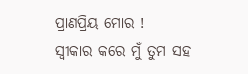ପ୍ରାଣପ୍ରିୟ ମୋର !
ସ୍ବୀକାର କରେ ମୁଁ ତୁମ ସହ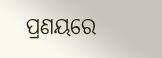ପ୍ରଣୟରେ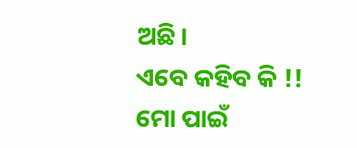ଅଛି।
ଏବେ କହିବ କି !!
ମୋ ପାଇଁ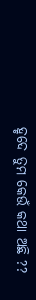ହୃଦେ ତୁମ କେଉଁ କଥା ଅଛି ??